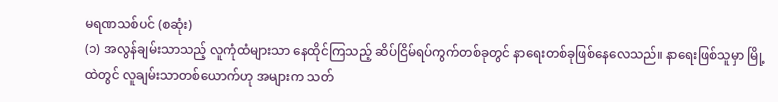မရဏသစ်ပင် (စဆုံး)
(၁) အလွန်ချမ်းသာသည့် လူကုံထံများသာ နေထိုင်ကြသည့် ဆိပ်ငြိမ်ရပ်ကွက်တစ်ခုတွင် နာရေးတစ်ခုဖြစ်နေလေသည်။ နာရေးဖြစ်သူမှာ မြို့ထဲတွင် လူချမ်းသာတစ်ယောက်ဟု အများက သတ်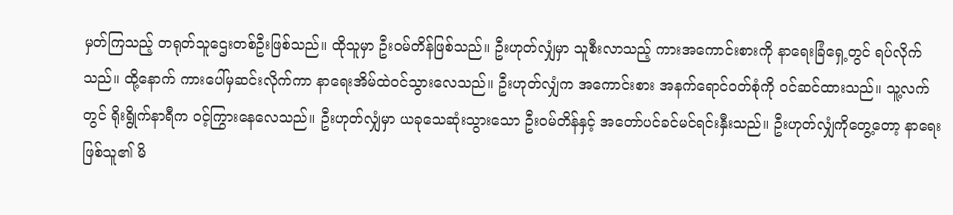မှတ်ကြသည့် တရုတ်သူဌေးတစ်ဦးဖြစ်သည်။ ထိုသူမှာ ဦးဝမ်တိန်ဖြစ်သည်။ ဦးဟုတ်လျှံမှာ သူစီးလာသည့် ကားအကောင်းစားကို နာရေးခြံရှေ့တွင် ရပ်လိုက်သည်။ ထို့နောက် ကားပေါ်မှဆင်းလိုက်ကာ နာရေးအိမ်ထဲဝင်သွားလေသည်။ ဦးဟုတ်လျှံက အကောင်းစား အနက်ရောင်ဝတ်စုံကို ဝင်ဆင်ထားသည်။ သူ့လက်တွင် ရိုးရွိုက်နာရီက ဝင့်ကြွားနေလေသည်။ ဦးဟုတ်လျှံမှာ ယခုသေဆုံးသွားသော ဦးဝမ်တိန်နှင့် အတော်ပင်ခင်မင်ရင်းနှီးသည်။ ဦးဟုတ်လျှံကိုတွေ့တော့ နာရေးဖြစ်သူ၏ မိ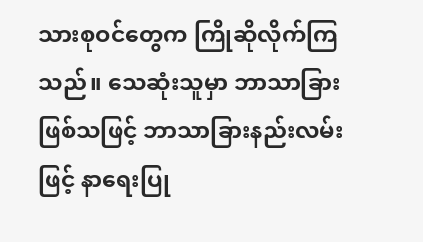သားစုဝင်တွေက ကြိုဆိုလိုက်ကြသည်။ သေဆုံးသူမှာ ဘာသာခြားဖြစ်သဖြင့် ဘာသာခြားနည်းလမ်းဖြင့် နာရေးပြု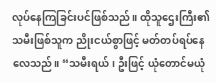လုပ်နေကြခြင်းပင်ဖြစ်သည်။ ထိုသူဌေးကြီး၏ သမီးဖြစ်သူက ညိုးငယ်စွာဖြင့် မတ်တပ်ရပ်နေလေသည်။ “သမီးရယ်၊ ဦးဖြင့် ယုံတောင်မယုံ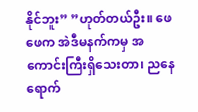နိုင်ဘူး” ”ဟုတ်တယ်ဦး။ ဖေဖေက အဲဒီမနက်ကမှ အကောင်းကြီးရှိသေးတာ၊ ညနေရောက်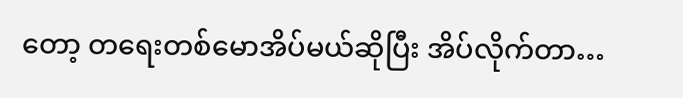တော့ တရေးတစ်မောအိပ်မယ်ဆိုပြီး အိပ်လိုက်တာ…